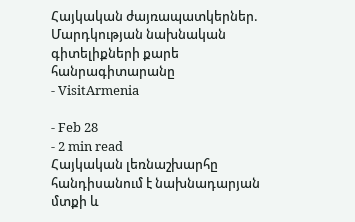Հայկական ժայռապատկերներ. Մարդկության նախնական գիտելիքների քարե հանրագիտարանը
- VisitArmenia

- Feb 28
- 2 min read
Հայկական լեռնաշխարհը հանդիսանում է նախնադարյան մտքի և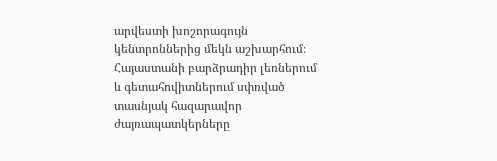արվեստի խոշորագույն կենտրոններից մեկն աշխարհում։ Հայաստանի բարձրադիր լեռներում և գետահովիտներում սփռված տասնյակ հազարավոր ժայռապատկերները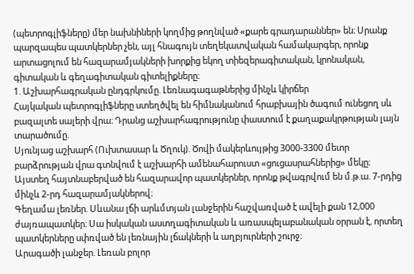(պետրոգլիֆները) մեր նախնիների կողմից թողնված «քարե գրադարաններ» են։ Սրանք պարզապես պատկերներ չեն, այլ հնագույն տեղեկատվական համակարգեր, որոնք արտացոլում են հազարամյակների խորքից եկող տիեզերագիտական, կրոնական, գիտական և գեղագիտական գիտելիքները։
1. Աշխարհագրական ընդգրկումը. Լեռնագագաթներից մինչև կիրճեր
Հայկական պետրոգլիֆները ստեղծվել են հիմնականում հրաբխային ծագում ունեցող սև բազալտե սալերի վրա։ Դրանց աշխարհագրությունը փաստում է քաղաքակրթության լայն տարածումը.
Սյունյաց աշխարհ (Ուխտասար և Ծղուկ). Ծովի մակերևույթից 3000-3300 մետր բարձրության վրա գտնվում է աշխարհի ամենահարուստ «ցուցասրահներից» մեկը։ Այստեղ հայտնաբերված են հազարավոր պատկերներ, որոնք թվագրվում են մ.թ.ա. 7-րդից մինչև 2-րդ հազարամյակներով։
Գեղամա լեռներ. Սևանա լճի արևմտյան լանջերին հաշվառված է ավելի քան 12,000 ժայռապատկեր։ Սա իսկական աստղագիտական և առասպելաբանական օրրան է, որտեղ պատկերները սփռված են լեռնային լճակների և աղբյուրների շուրջ։
Արագածի լանջեր. Լեռան բոլոր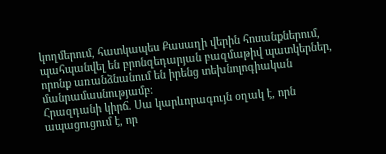կողմերում, հատկապես Քասաղի վերին հոսանքներում, պահպանվել են բրոնզեդարյան բազմաթիվ պատկերներ, որոնք առանձնանում են իրենց տեխնոլոգիական մանրամասնությամբ։
Հրազդանի կիրճ. Սա կարևորագույն օղակ է, որն ապացուցում է, որ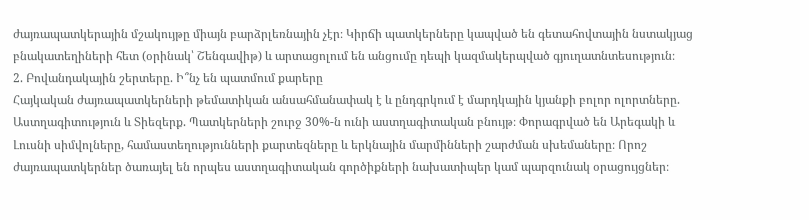ժայռապատկերային մշակույթը միայն բարձրլեռնային չէր։ Կիրճի պատկերները կապված են գետահովտային նստակյաց բնակատեղիների հետ (օրինակ՝ Շենգավիթ) և արտացոլում են անցումը դեպի կազմակերպված գյուղատնտեսություն։
2. Բովանդակային շերտերը. Ի՞նչ են պատմում քարերը
Հայկական ժայռապատկերների թեմատիկան անսահմանափակ է և ընդգրկում է մարդկային կյանքի բոլոր ոլորտները.
Աստղագիտություն և Տիեզերք. Պատկերների շուրջ 30%-ն ունի աստղագիտական բնույթ։ Փորագրված են Արեգակի և Լուսնի սիմվոլները, համաստեղությունների քարտեզները և երկնային մարմինների շարժման սխեմաները։ Որոշ ժայռապատկերներ ծառայել են որպես աստղագիտական գործիքների նախատիպեր կամ պարզունակ օրացույցներ։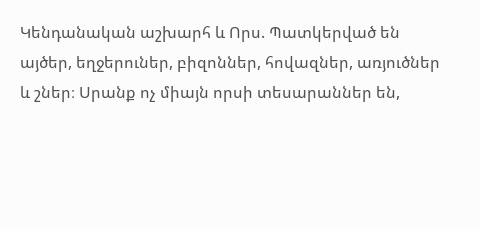Կենդանական աշխարհ և Որս. Պատկերված են այծեր, եղջերուներ, բիզոններ, հովազներ, առյուծներ և շներ։ Սրանք ոչ միայն որսի տեսարաններ են,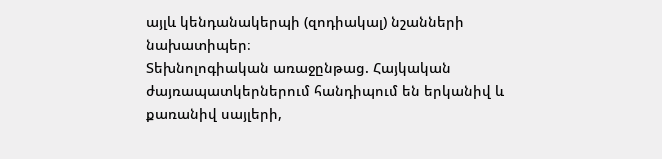այլև կենդանակերպի (զոդիակալ) նշանների նախատիպեր։
Տեխնոլոգիական առաջընթաց. Հայկական ժայռապատկերներում հանդիպում են երկանիվ և քառանիվ սայլերի,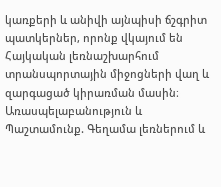կառքերի և անիվի այնպիսի ճշգրիտ պատկերներ, որոնք վկայում են Հայկական լեռնաշխարհում տրանսպորտային միջոցների վաղ և զարգացած կիրառման մասին։
Առասպելաբանություն և Պաշտամունք. Գեղամա լեռներում և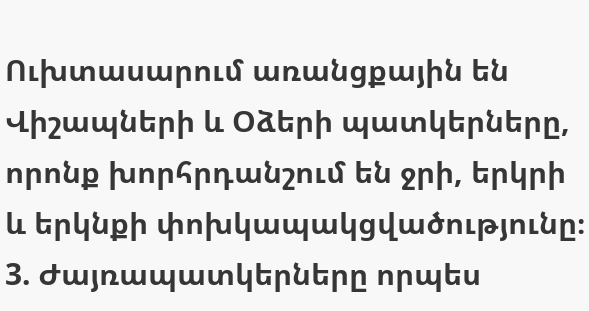Ուխտասարում առանցքային են Վիշապների և Օձերի պատկերները, որոնք խորհրդանշում են ջրի, երկրի և երկնքի փոխկապակցվածությունը։
3. Ժայռապատկերները որպես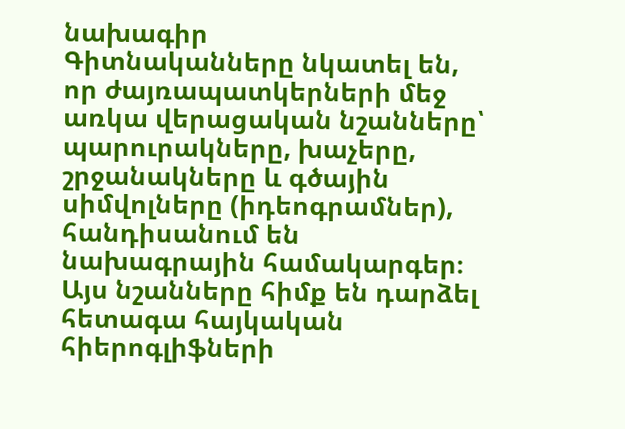նախագիր
Գիտնականները նկատել են, որ ժայռապատկերների մեջ առկա վերացական նշանները՝ պարուրակները, խաչերը, շրջանակները և գծային սիմվոլները (իդեոգրամներ), հանդիսանում են նախագրային համակարգեր։
Այս նշանները հիմք են դարձել հետագա հայկական հիերոգլիֆների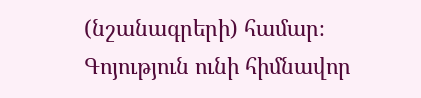(նշանագրերի) համար։
Գոյություն ունի հիմնավոր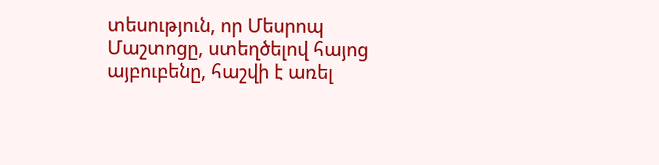տեսություն, որ Մեսրոպ Մաշտոցը, ստեղծելով հայոց այբուբենը, հաշվի է առել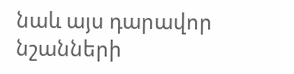նաև այս դարավոր նշանների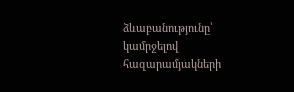ձևաբանությունը՝ կամրջելով հազարամյակների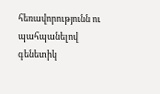հեռավորությունն ու պահպանելով գենետիկ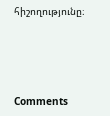հիշողությունը։




Comments